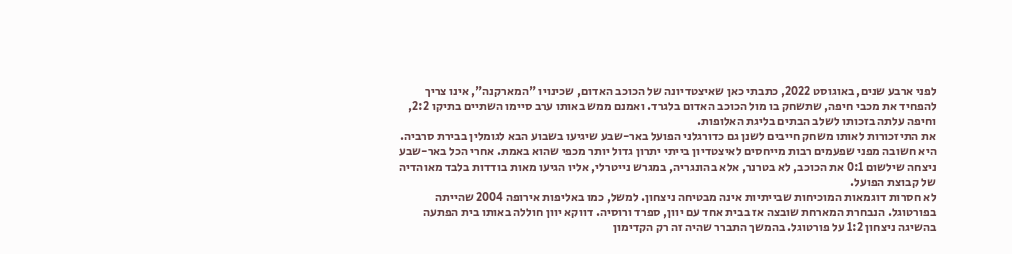לפני ארבע שנים, באוגוסט 2022, כתבתי כאן שאיצטדיונה של הכוכב האדום, שכינויו "המארקנה", אינו צריך להפחיד את מכבי חיפה, שתשחק בו מול הכוכב האדום בלגרד. ואמנם ממש באותו ערב סיימו השתיים בתיקו 2:2, וחיפה עלתה בזכותו לשלב הבתים בליגת האלופות.
את התיזכורות לאותו משחק חייבים לשנן גם כדורגלני הפועל באר-שבע שיגיעו בשבוע הבא לגומלין בבירת סרביה. היא חשובה מפני שפעמים רבות מייחסים לאיצטדיון בייתי יתרון גדול יותר מכפי שהוא באמת. אחרי הכל באר-שבע ניצחה שילשום 0:1 את הכוכב, לא בטרנר, אלא בהונגריה, במגרש נייטרלי, אליו הגיעו מאות בודדות בלבד מאוהדיה של קבוצת הפועל.
לא חסרות דוגמאות המוכיחות שבייתיות אינה מבטיחה ניצחון. למשל, כמו באליפות אירופה 2004 שהייתה בפורטוגל. הנבחרת המארחת שובצה אז בבית אחד עם יוון, ספרד ורוסיה. דווקא יוון חוללה באותו בית הפתעה בהשיגה ניצחון 1:2 על פורטוגל. בהמשך התברר שהיה זה רק הקדימון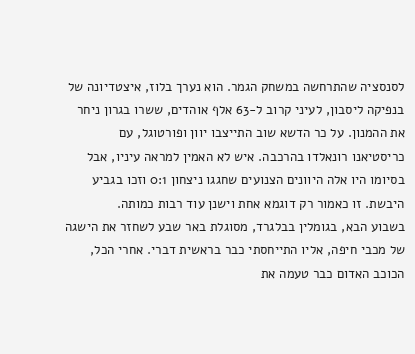לסנסציה שהתרחשה במשחק הגמר. הוא נערך בלוז, איצטדיונה של בנפיקה ליסבון, לעיני קרוב ל-63 אלף אוהדים, ששרו בגרון ניחר את ההמנון. על כר הדשא שוב התייצבו יוון ופורטוגל, עם כריסטיאנו רונאלדו בהרכבה. איש לא האמין למראה עיניו, אבל בסיומו היו אלה היוונים הצנועים שחגגו ניצחון 0:1 וזכו בגביע היבשת. זו כאמור רק דוגמא אחת וישנן עוד רבות כמותה.
בשבוע הבא, בגומלין בבלגרד, מסוגלת באר שבע לשחזר את הישגה של מכבי חיפה, אליו התייחסתי כבר בראשית דברי. אחרי הכל, הכוכב האדום כבר טעמה את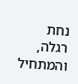נחת רגלה, והמתחיל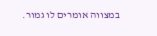במצווה אומרים לו גמור.